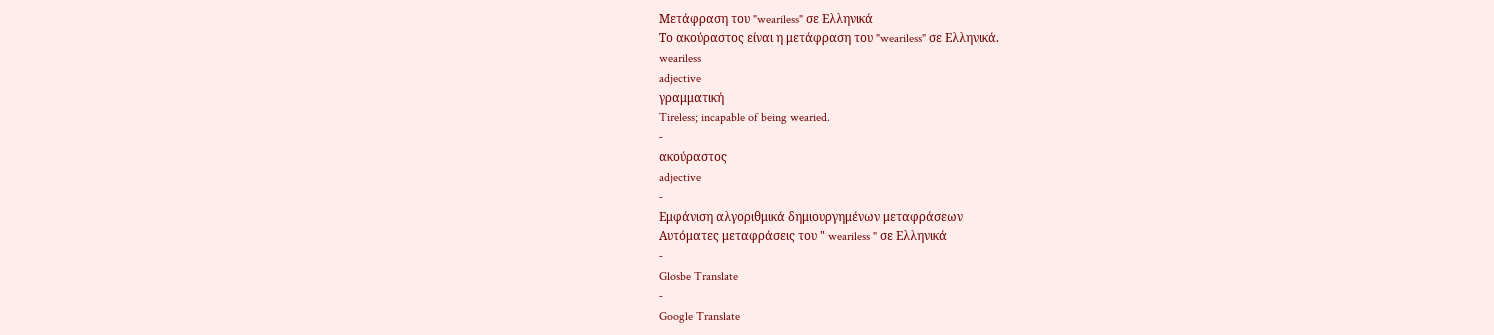Μετάφραση του "weariless" σε Ελληνικά
Το ακούραστος είναι η μετάφραση του "weariless" σε Ελληνικά.
weariless
adjective
γραμματική
Tireless; incapable of being wearied.
-
ακούραστος
adjective
-
Εμφάνιση αλγοριθμικά δημιουργημένων μεταφράσεων
Αυτόματες μεταφράσεις του " weariless " σε Ελληνικά
-
Glosbe Translate
-
Google Translate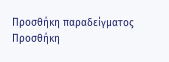Προσθήκη παραδείγματος
Προσθήκη